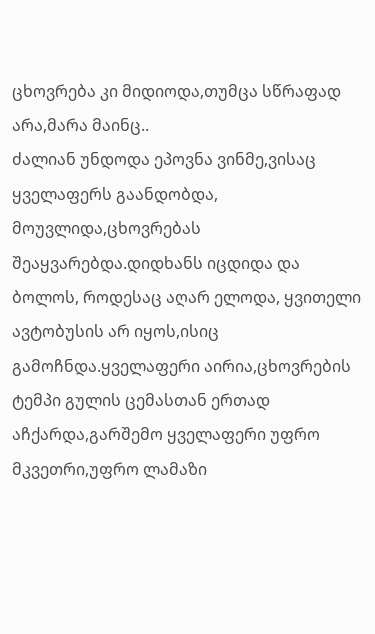ცხოვრება კი მიდიოდა,თუმცა სწრაფად არა,მარა მაინც..
ძალიან უნდოდა ეპოვნა ვინმე,ვისაც ყველაფერს გაანდობდა, მოუვლიდა,ცხოვრებას შეაყვარებდა.დიდხანს იცდიდა და ბოლოს, როდესაც აღარ ელოდა, ყვითელი ავტობუსის არ იყოს,ისიც გამოჩნდა.ყველაფერი აირია,ცხოვრების ტემპი გულის ცემასთან ერთად აჩქარდა,გარშემო ყველაფერი უფრო მკვეთრი,უფრო ლამაზი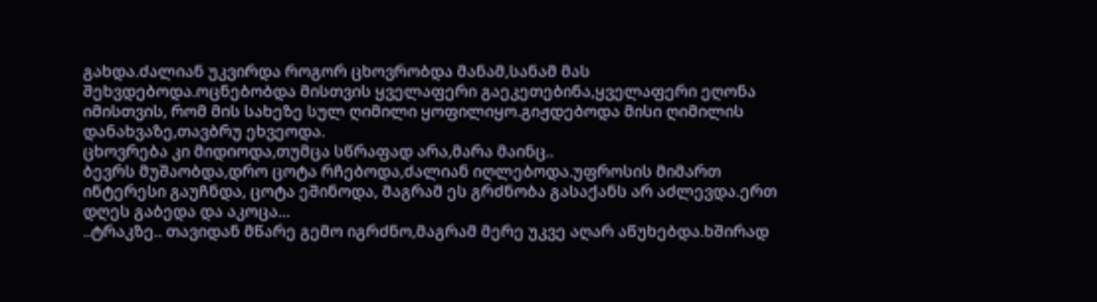გახდა.ძალიან უკვირდა როგორ ცხოვრობდა მანამ,სანამ მას შეხვდებოდა.ოცნებობდა მისთვის ყველაფერი გაეკეთებინა,ყველაფერი ეღონა იმისთვის, რომ მის სახეზე სულ ღიმილი ყოფილიყო.გიჟდებოდა მისი ღიმილის დანახვაზე,თავბრუ ეხვეოდა.
ცხოვრება კი მიდიოდა,თუმცა სწრაფად არა,მარა მაინც..
ბევრს მუშაობდა,დრო ცოტა რჩებოდა,ძალიან იღლებოდა.უფროსის მიმართ ინტერესი გაუჩნდა, ცოტა ეშინოდა, მაგრამ ეს გრძნობა გასაქანს არ აძლევდა.ერთ დღეს გაბედა და აკოცა...
..ტრაკზე.. თავიდან მწარე გემო იგრძნო,მაგრამ მერე უკვე აღარ აწუხებდა.ხშირად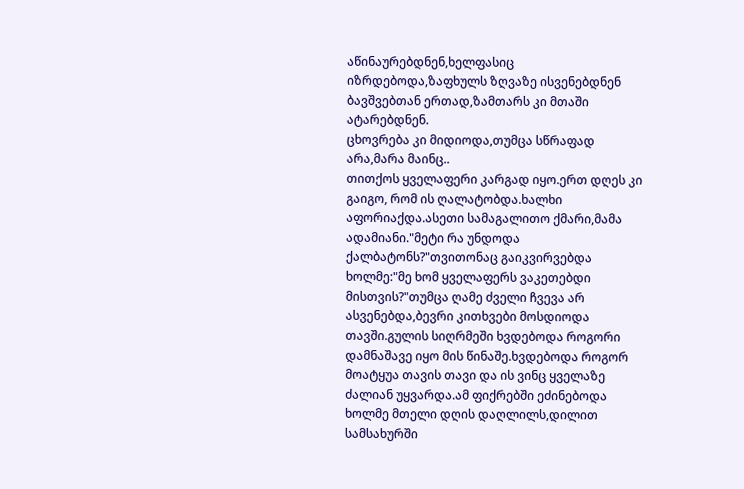აწინაურებდნენ,ხელფასიც იზრდებოდა,ზაფხულს ზღვაზე ისვენებდნენ ბავშვებთან ერთად,ზამთარს კი მთაში ატარებდნენ.
ცხოვრება კი მიდიოდა,თუმცა სწრაფად არა,მარა მაინც..
თითქოს ყველაფერი კარგად იყო.ერთ დღეს კი გაიგო, რომ ის ღალატობდა.ხალხი აფორიაქდა.ასეთი სამაგალითო ქმარი,მამა ადამიანი."მეტი რა უნდოდა ქალბატონს?"თვითონაც გაიკვირვებდა ხოლმე:"მე ხომ ყველაფერს ვაკეთებდი მისთვის?"თუმცა ღამე ძველი ჩვევა არ ასვენებდა,ბევრი კითხვები მოსდიოდა თავში.გულის სიღრმეში ხვდებოდა როგორი დამნაშავე იყო მის წინაშე.ხვდებოდა როგორ მოატყუა თავის თავი და ის ვინც ყველაზე ძალიან უყვარდა.ამ ფიქრებში ეძინებოდა ხოლმე მთელი დღის დაღლილს,დილით სამსახურში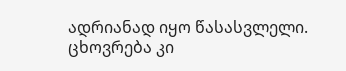ადრიანად იყო წასასვლელი.
ცხოვრება კი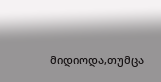მიდიოდა,თუმცა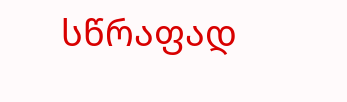სწრაფად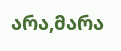არა,მარა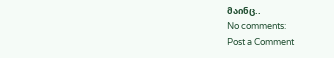მაინც..
No comments:
Post a Comment